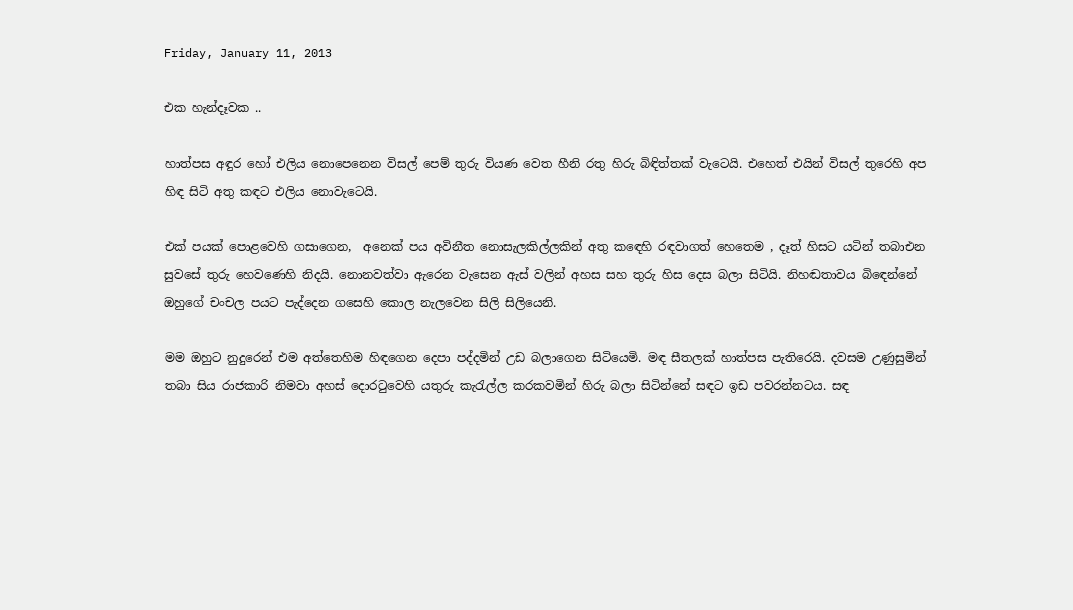Friday, January 11, 2013

එක හැන්දෑවක ..

හාත්පස අඳුර හෝ එලිය නොපෙනෙන විසල් පෙම් තුරු වියණ වෙත හීනි රතු හිරු බිඳිත්තක් වැටෙයි. එහෙත් එයින් විසල් තුරෙහි අප හිඳ සිටි අතු කඳට එලිය නොවැටෙයි.

එක් පයක් පොළවෙහි ගසාගෙන,  අනෙක් පය අවිනීත නොසැලකිල්ලකින් අතු ක‍ඳෙහි රඳවාගත් හෙතෙම , දෑත් හිසට යටින් තබාඑන සුවසේ තුරු හෙවණෙහි නිදයි. නොනවත්වා ඇරෙන වැසෙන ඇස් වලින් අහස සහ තුරු හිස දෙස බලා සිටියි. නිහඬතාවය බි‍ඳෙන්නේ ඔහුගේ චංචල පයට පැද්දෙන ගසෙහි කොල නැලවෙන සිලි සිලියෙනි.

මම ඔහුට නුදුරෙන් එම අත්තෙහිම හිඳගෙන දෙපා පද්දමින් උඩ බලාගෙන සිටියෙමි. මඳ සීතලක් හාත්පස පැතිරෙයි. දවසම උණුසුමින් තබා සිය රාජකාරි නිමවා අහස් දොර‍ටුවෙහි යතුරු කැ‍රැල්ල කරකවමින් හිරු බලා සිටින්නේ සඳට ඉඩ පවරන්නටය. සඳ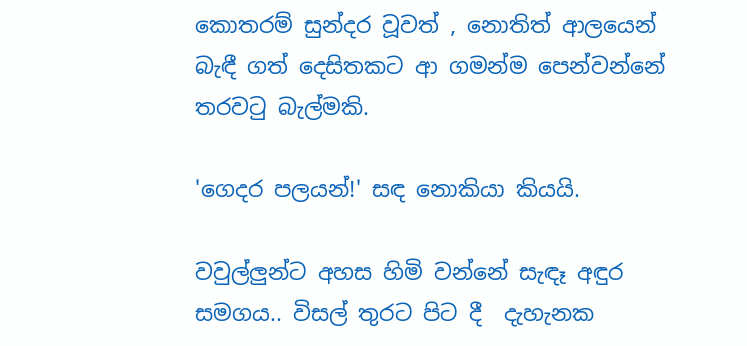කොතරම් සුන්දර වූවත් , නොතිත් ආලයෙන් බැඳී ගත් දෙසිතකට ආ ගමන්ම පෙන්වන්නේ තරව‍ටු බැල්මකි.

'ගෙදර පලයන්!' සඳ නොකියා කියයි.

වවුල්ලුන්ට අහස හිමි වන්නේ සැඳෑ අඳුර සමගය.. විසල් තුරට පිට දී  දැහැනක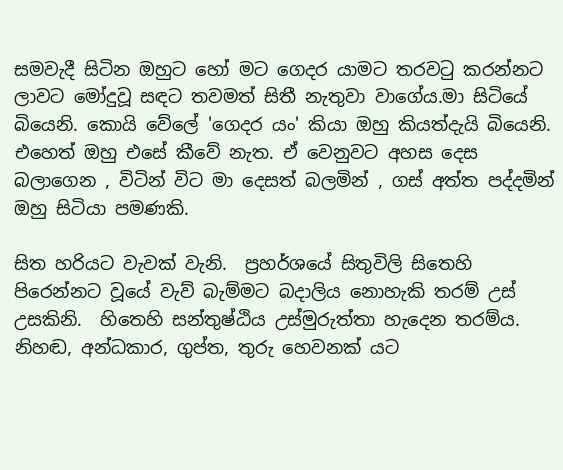සමවැදී සිටින ඔහුට හෝ මට ගෙදර යාමට තරව‍ටු කරන්නට ලාවට මෝදුවූ සඳට තවමත් සිතී නැතුවා වාගේය.මා සිටියේ බියෙනි. කොයි වේලේ 'ගෙදර යං' කියා ඔහු කියත්දැයි බියෙනි. එහෙත් ඔහු එසේ කීවේ නැත. ඒ වෙනුවට අහස දෙස බලාගෙන , විටින් විට මා දෙසත් බලමින් , ගස් අත්ත පද්දමින්  ඔහු සිටියා පමණකි.

සිත හරියට වැවක් වැනි.  ප්‍රහර්ශයේ සිතුවිලි සිතෙහි පිරෙන්නට වූයේ වැව් බැම්මට බදාලිය නොහැකි තරම් උස් උසකිනි.  හිතෙහි සන්තුෂ්ඨිය උස්මුරුත්තා හැදෙන තරම්ය. නිහඬ, අන්ධකාර, ගුප්ත, තුරු හෙවනක් යට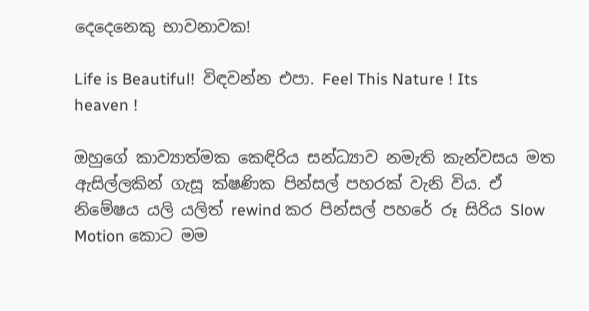දෙදෙනෙකු භාවනාවක!

Life is Beautiful!  විඳවන්න එපා. Feel This Nature ! Its heaven !

ඔහුගේ කාව්‍යාත්මක කෙඳිරිය සන්ධ්‍යාව නමැති කැන්වසය මත ඇසිල්ලකින් ගැසූ ක්ෂණික පින්සල් පහරක් වැනි විය. ඒ නිමේෂය යලි යලිත් rewind කර පින්සල් පහරේ රූ සිරිය Slow Motion කොට මම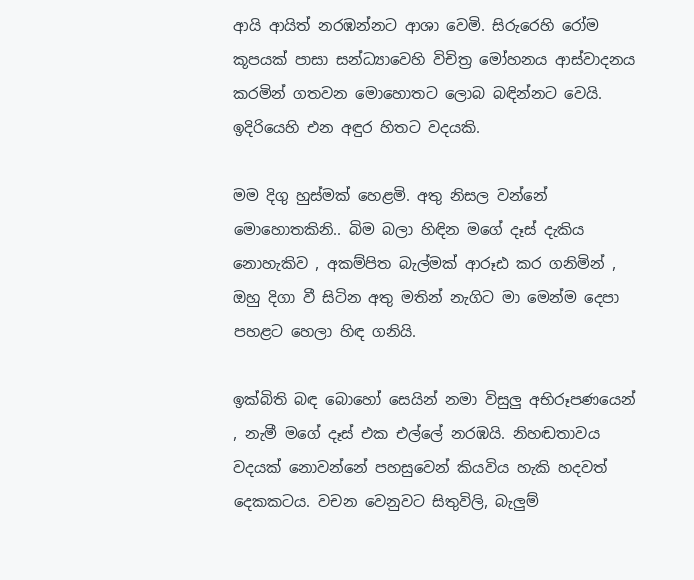ආයි ආයිත් නරඹන්නට ආශා වෙමි. සිරුරෙහි රෝම කූපයක් පාසා සන්ධ්‍යාවෙහි විචිත්‍ර මෝහනය ආස්වාදනය කරමින් ගතවන මොහොතට ලොබ බඳින්නට වෙයි. ඉදිරියෙහි එන අඳුර හිතට වදයකි.

මම දිගු හුස්මක් හෙළමි. අතු නිසල වන්නේ මොහොතකිනි.. බිම බලා හිඳින මගේ දෑස් දැකිය නොහැකිව , අකම්පිත බැල්මක් ආරූඪ කර ගනිමින් , ඔහු දිගා වී සිටින අතු මතින් නැගිට මා මෙන්ම දෙපා පහළට හෙලා හිඳ ගනියි.

ඉක්බිති බඳ බොහෝ සෙයින් නමා විසුලු අභිරූපණයෙන් , නැමී මගේ දෑස් එක එල්ලේ නරඹයි. නිහඬතාවය වදයක් නොවන්නේ පහසුවෙන් කියවිය හැකි හදවත් දෙකකටය. වචන වෙනුවට සිතුවිලි, බැලුම්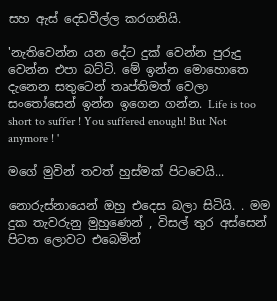සහ ඇස් දෙඩවීල්ල කරගනියි.

'නැතිවෙන්න යන දේට දුක් වෙන්න පුරුදු වෙන්න එපා බට්ටි. මේ ඉන්න මොහොතෙ දැනෙන සතුටෙන් තෘප්තිමත් වෙලා සං‍තෝසෙන් ඉන්න ඉගෙන ගන්න. Life is too short to suffer ! You suffered enough! But Not anymore ! '

මගේ මුවින් තවත් හුස්මක් පිටවෙයි...

නොරුස්නායෙන් ඔහු එදෙස බලා සිටියි. . මම දුක තැවරුනු මුහුණෙන් , විසල් තුර අස්සෙන් පිටත ලොවට එබෙමින්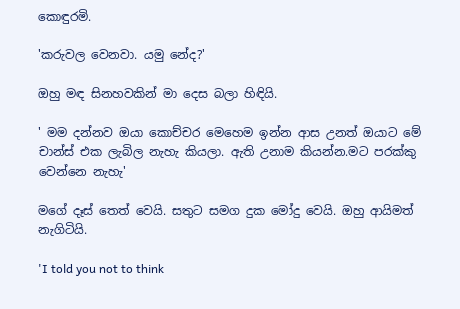කොඳුරමි.

'කරුවල වෙනවා. යමු නේද?'

ඔහු මඳ සිනහවකින් මා දෙස බලා හිඳියි.

' මම දන්නව ඔයා කොච්චර මෙහෙම ඉන්න ආස උනත් ඔයාට මේ චාන්ස් එක ලැබිල නැහැ කියලා. ඇති උනාම කියන්න.මට පරක්කු වෙන්නෙ නැහැ'

මගේ දෑස් තෙත් වෙයි. සතුට සමග දුක මෝදු වෙයි. ඔහු ආයිමත් නැගිටියි.

'I told you not to think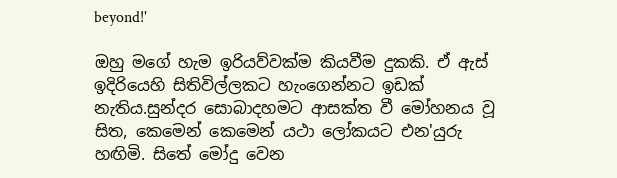beyond!'

ඔහු මගේ හැම ඉරියව්වක්ම කියවීම දුකකි. ඒ ඇස් ඉදිරියෙහි සිතිවිල්ලකට හැංගෙන්නට ඉඩක් නැතිය.සුන්දර සොබාදහමට ආසක්ත වී මෝහනය වූ සිත, කෙමෙන් කෙමෙන් යථා ලෝකයට එන'යුරු හඟිමි. සිතේ මෝදු වෙන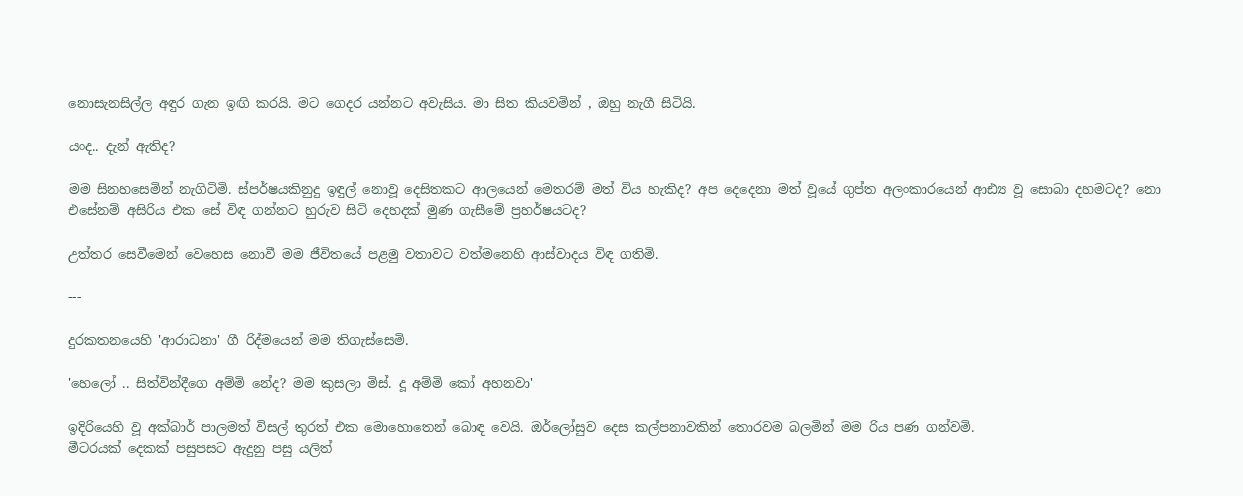නොසැනසිල්ල අඳුර ගැන ඉඟි කරයි. මට ගෙදර යන්නට අවැසිය. මා සිත කියවමින් , ඔහු නැගී සිටියි.

යංද.. දැන් ඇතිද?

මම සිනහසෙමින් නැගිටිමි. ස්පර්ෂයකිනුදු ඉඳුල් නොවූ දෙසිතකට ආලයෙන් මෙතරම් මත් විය හැකිද? අප දෙදෙනා මත් වූයේ ගුප්ත අලංකාරයෙන් ආඪ්‍ය වූ සොබා දහමටද? නො එසේනම් අසිරිය එක සේ විඳ ගන්නට හුරුව සිටි දෙහදක් මුණ ගැසීමේ ප්‍රහර්ෂයටද?

උත්තර සෙවීමෙන් වෙහෙස නොවී මම ජීවිතයේ පළමු වතාවට වත්මනෙහි ආස්වාදය විඳ ගතිමි.

---

දුරකතනයෙහි 'ආරාධනා' ගී රිද්මයෙන් මම තිගැස්සෙමි.

'හෙලෝ .. සිත්වින්දීගෙ අම්මි නේද? මම කුසලා මිස්. දූ අම්මි කෝ අහනවා'

ඉදිරියෙහි වූ අක්බාර් පාලමත් විසල් තුරත් එක මොහොතෙන් බොඳ වෙයි. ඔර්ලෝසුව දෙස කල්පනාවකින් තොරවම බලමින් මම රිය පණ ගන්වමි.
මීටරයක් දෙකක් පසුපසට ඇදුනු පසු යලිත්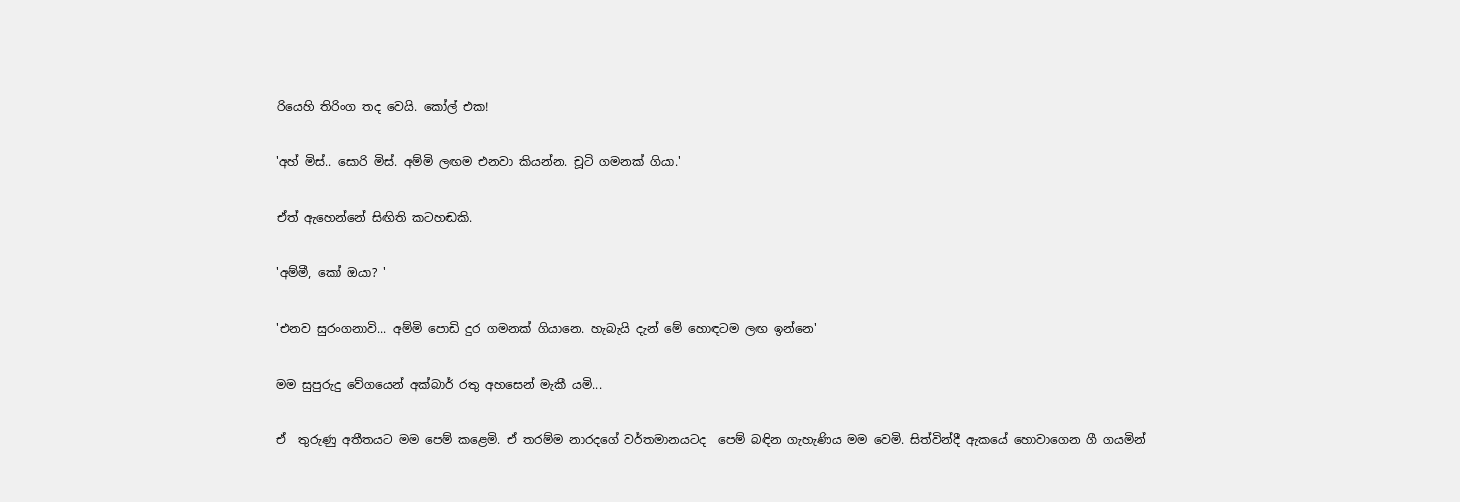රියෙහි තිරිංග තද වෙයි. කෝල් එක!

'අහ් මිස්.. සොරි මිස්. අම්මි ලඟම එනවා කියන්න. චූටි ගමනක් ගියා.'

ඒත් ඇහෙන්නේ සිඟිති කටහඬකි.

'අම්මී, කෝ ඔයා? '

'එනව සුරංගනාවි... අම්මි පොඩි දුර ගමනක් ගියානෙ. හැබැයි දැන් මේ හොඳටම ලඟ ඉන්නෙ'

මම සුපුරුදු වේගයෙන් අක්බාර් රතු අහසෙන් මැකී යමි...

ඒ  තුරුණු අතීතයට මම පෙම් කළෙමි. ඒ තරම්ම නාරදගේ වර්තමානයටද  පෙම් බඳින ගැහැණිය මම වෙමි. සිත්වින්දී ඇකයේ හොවාගෙන ගී ගයමින්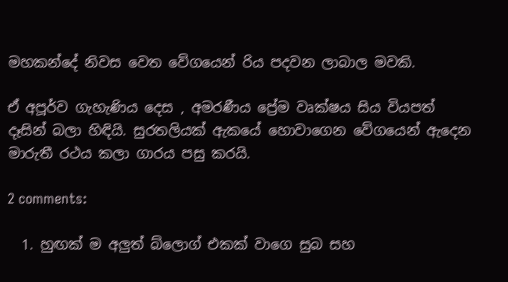මහකන්දේ නිවස වෙත වේගයෙන් රිය පදවන ලාබාල මවකි.

ඒ අපූර්ව ගැහැණිය දෙස , අමරණීය ප්‍රේම වෘක්ෂය සිය වියපත් දෑසින් බලා හිඳියි. සුරතලියක් ඇකයේ හොවාගෙන වේගයෙන් ඇදෙන මාරුතී රථය කලා ගාරය පසු කරයි.

2 comments:

  1. හුඟක් ම අලුත් බ්ලොග් එකක් වාගෙ සුබ සහ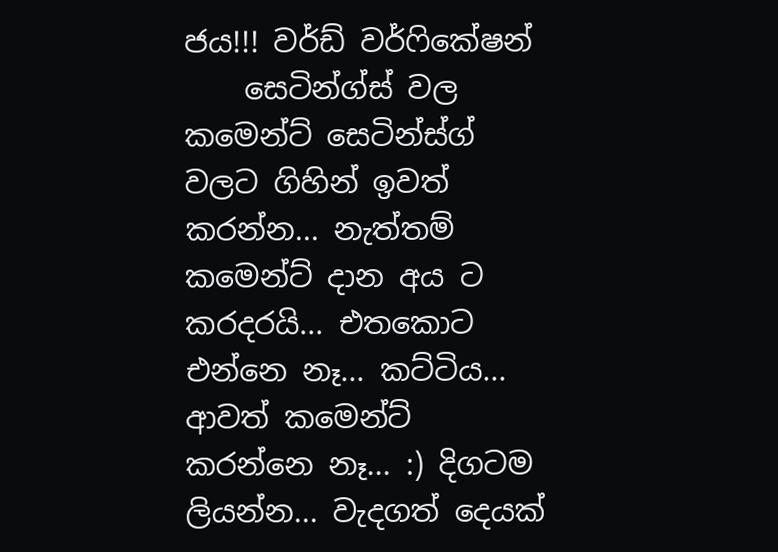ජය!!! වර්ඩ් වර්ෆිකේෂන්
    සෙටින්ග්ස් වල කමෙන්ට් සෙටින්ස්ග් වලට ගිහින් ඉවත් කරන්න... නැත්තම් කමෙන්ට් දාන අය ට කරදරයි... එතකොට එන්නෙ නෑ... කට්ටිය... ආවත් කමෙන්ට් කරන්නෙ නෑ... :) දිගටම ලියන්න... වැදගත් දෙයක්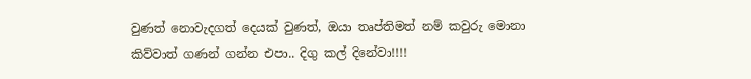වුණත් නොවැදගත් දෙයක් වුණත්, ඔයා තෘප්තිමත් නම් කවුරු මොනා කිව්වාත් ගණන් ගන්න එපා.. දිගු කල් දිනේවා!!!!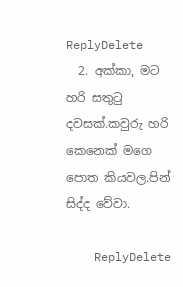ReplyDelete
  2. අක්කා, මට හරි සතුටු දවසක්.කවුරු හරි කෙනෙක් මගෙ පොත කියවල.පින් සිද්ද වේවා.

    ReplyDelete